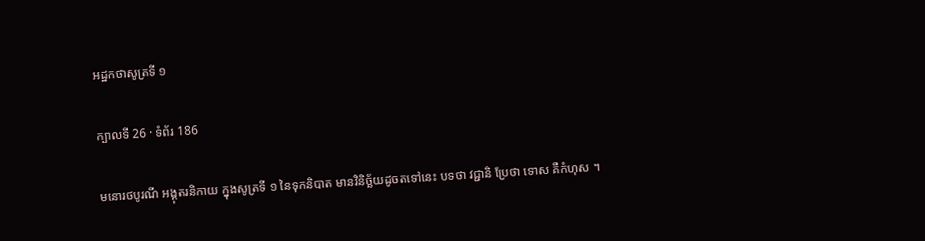អដ្ឋកថាសូត្រទី ១

ក្បាលទី 26 · ទំព័រ 186

មនោរថបូរណី អង្គុតរនិកាយ ក្នុងសូត្រទី ១ នៃទុកនិបាត មានវិនិច្ឆ័យដូចតទៅនេះ បទថា វជ្ជានិ ប្រែថា ទោស គឺកំហុស ។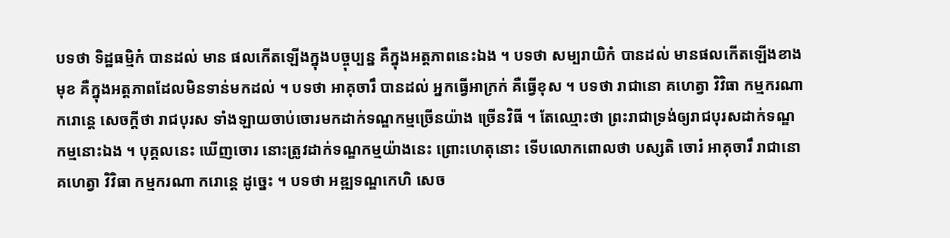បទថា ទិដ្ឋធម្មិកំ បានដល់ មាន ផលកើតឡើងក្នុងបច្ចុប្បន្ន គឺក្នុងអត្តភាពនេះឯង ។ បទថា សម្បរាយិកំ បានដល់ មានផលកើតឡើងខាងមុខ គឺក្នុងអត្តភាពដែលមិនទាន់មកដល់ ។ បទថា អាគុចារឹ បានដល់ អ្នកធ្វើអាក្រក់ គឺធ្វើខុស ។ បទថា រាជានោ គហេត្វា វិវិធា កម្មករណា ករោន្តេ សេចក្តីថា រាជបុរស ទាំងឡាយចាប់ចោរមកដាក់ទណ្ឌកម្មច្រើនយ៉ាង ច្រើនវិធី ។ តែឈ្មោះថា ព្រះរាជាទ្រង់ឲ្យរាជបុរសដាក់ទណ្ឌកម្មនោះឯង ។ បុគ្គលនេះ ឃើញចោរ នោះត្រូវដាក់ទណ្ឌកម្មយ៉ាងនេះ ព្រោះហេតុនោះ ទើបលោកពោលថា បស្សតិ ចោរំ អាគុចារឹ រាជានោ គហេត្វា វិវិធា កម្មករណា ករោន្តេ ដូច្នេះ ។ បទថា អឌ្ឍទណ្ឌកេហិ សេច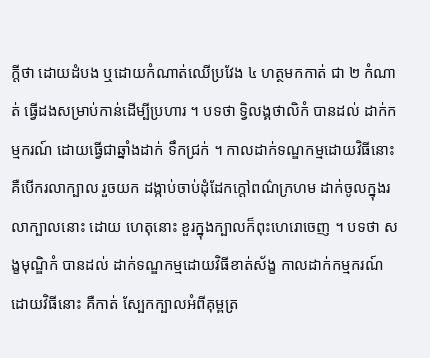ក្តីថា ដោយដំបង ឬដោយកំណាត់ឈើប្រវែង ៤ ហត្ថមកកាត់ ជា ២ កំណាត់ ធ្វើដងសម្រាប់កាន់ដើម្បីប្រហារ ។ បទថា ទ្វិលង្គថាលិកំ បានដល់ ដាក់កម្មករណ៍ ដោយធ្វើជាឆ្នាំងដាក់ ទឹកជ្រក់ ។ កាលដាក់ទណ្ឌកម្មដោយវិធីនោះ គឺបើករលាក្បាល រួចយក ដង្កាប់ចាប់ដុំដែកក្តៅពណ៌ក្រហម ដាក់ចូលក្នុងរលាក្បាលនោះ ដោយ ហេតុនោះ ខួរក្នុងក្បាលក៏ពុះហេរោចេញ ។ បទថា សង្ខមុណ្ឌិកំ បានដល់ ដាក់ទណ្ឌកម្មដោយវិធីខាត់ស័ង្ខ កាលដាក់កម្មករណ៍ដោយវិធីនោះ គឺកាត់ ស្បែកក្បាលអំពីគុម្ពត្រ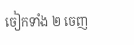ចៀកទាំង ២ ចេញ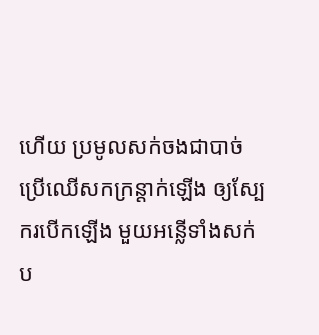ហើយ ប្រមូលសក់ចងជាបាច់ ប្រើឈើសកក្រន្តាក់ឡើង ឲ្យស្បែករបើកឡើង មួយអន្លើទាំងសក់ ប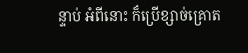ន្ទាប់ អំពីនោះ ក៏ប្រើខ្សាច់គ្រោត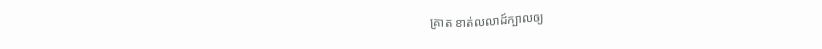គ្រាត ខាត់លលាដ៍ក្បាលឲ្យ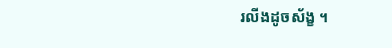រលីងដូចស័ង្ខ ។